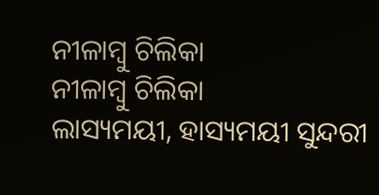ନୀଳାମ୍ବୁ ଚିଲିକା
ନୀଳାମ୍ବୁ ଚିଲିକା
ଲାସ୍ୟମୟୀ, ହାସ୍ୟମୟୀ ସୁନ୍ଦରୀ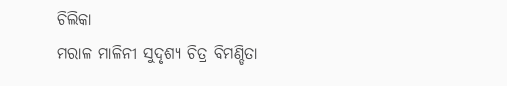ଚିଲିକା
ମରାଳ ମାଳିନୀ ସୁଦୃଶ୍ୟ ଚିତ୍ର ବିମଣ୍ଡିତା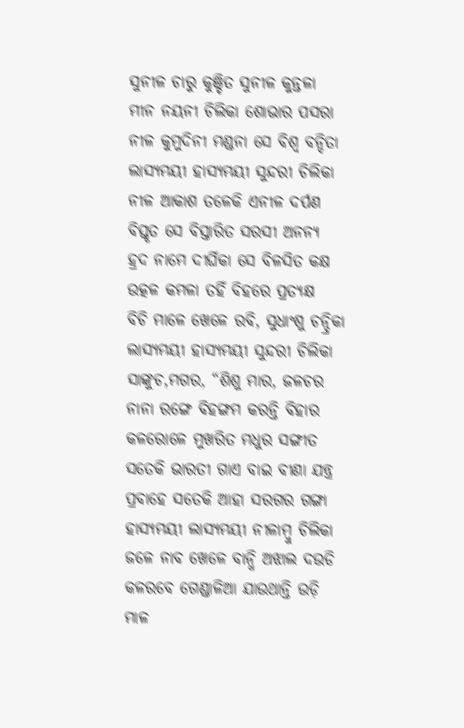ସୁନୀଳ ଚାରୁ କୁଞ୍ଚିତ ସୁନୀଳ କୁନ୍ତଳା
ମୀନ ନୟନୀ ଚିଲିକା ଶୋଭାର ପସରା
ନୀଳ କୁମୁଦିନୀ ମଣ୍ଡନା ସେ ବିଶ୍ଵ ବନ୍ଦିତା
ଲାସ୍ୟମୟୀ ହାସ୍ୟମୟୀ ସୁନ୍ଦରୀ ଚିଲିକା
ନୀଳ ଆକାଶ ତଳେକି ଏନୀଳ ଦର୍ପଣ
ବିସ୍ତୃତ ସେ ବିସ୍ତାରିତ ସରସୀ ଅନନ୍ୟ
ହ୍ରଦ ନାମେ ଦୀର୍ଘିକା ସେ ବିଳସିତ କକ୍ଷ
ଉତ୍କଳ କମଳା ତହିଁ ବିହରେ ପ୍ରତ୍ୟକ୍ଷ
ବିଚି ମାଳେ ଖେଳେ ରବି, ସୁଧାଂଶୁ ଚନ୍ଦ୍ରିକା
ଲାସ୍ୟମୟୀ ହାସ୍ୟମୟୀ ସୁନ୍ଦରୀ ଚିଲିକା
ସାଙ୍କୁଚ,ମଗର, “ଶିଶୁ ମାର, ଜଳଚର
ନାନା ରଙ୍ଗେ ବିହଙ୍ଗମ କରନ୍ତି ବିହାର
କଳରୋଳେ ମୁଖରିତ ମଧୁର ସଙ୍ଗୀତ
ସତେକି ଭାରତୀ ଗାଏ ବାଇ ବୀଣା ଯନ୍ତ୍ର
ପ୍ରବାହେ ସତେକି ଆହା ସରଗର ଗଙ୍ଗା
ହାସ୍ୟମୟୀ ଲାସ୍ୟମୟୀ ନୀଳାମ୍ବୁ ଚିଲିକା
ଜଳେ ନାବ ଖେଳେ ବାନ୍ଧି ଅଝାଲ ଦଉଡି
କଳରବେ ଗେଣ୍ଡାଳିଆ ଯାଉଥାନ୍ତି ଉଡ଼ି
ମାଳ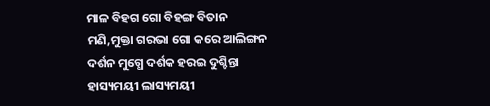ମାଳ ବିହଗ ଗୋ ବିହଙ୍ଗ ବିତାନ
ମଣି,ମୁକ୍ତା ଗରଭା ଗୋ କରେ ଆଲିଙ୍ଗନ
ଦର୍ଶନ ମୁଗ୍ଧେ ଦର୍ଶକ ହରଇ ଦୁଶ୍ଚିନ୍ତା
ହାସ୍ୟମୟୀ ଲାସ୍ୟମୟୀ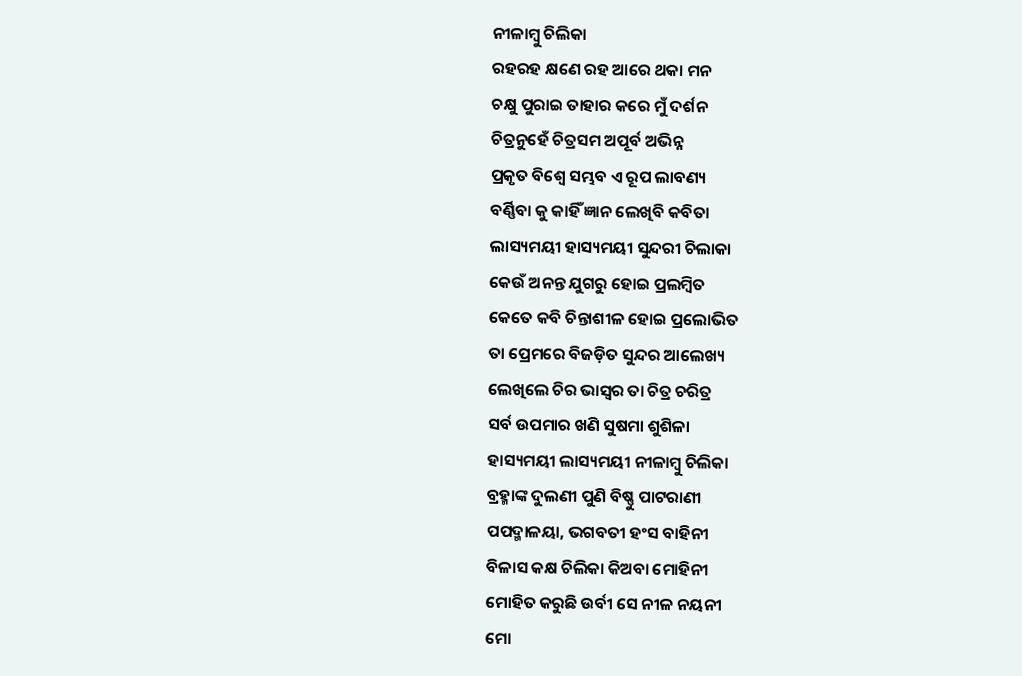ନୀଳାମ୍ବୁ ଚିଲିକା
ରହରହ କ୍ଷଣେ ରହ ଆରେ ଥକା ମନ
ଚକ୍ଷୁ ପୁରାଇ ତାହାର କରେ ମୁଁ ଦର୍ଶନ
ଚିତ୍ରନୁହେଁ ଚିତ୍ରସମ ଅପୂର୍ବ ଅଭିନ୍ନ
ପ୍ରକୃତ ବିଶ୍ଵେ ସମ୍ଭବ ଏ ରୂପ ଲାବଣ୍ୟ
ବର୍ଣ୍ଣିବା କୁ କାହିଁ ଜ୍ଞାନ ଲେଖିବି କବିତା
ଲାସ୍ୟମୟୀ ହାସ୍ୟମୟୀ ସୁନ୍ଦରୀ ଚିଲାକା
କେଉଁ ଅନନ୍ତ ଯୁଗରୁ ହୋଇ ପ୍ରଲମ୍ଵିତ
କେତେ କବି ଚିନ୍ତାଶୀଳ ହୋଇ ପ୍ରଲୋଭିତ
ତା ପ୍ରେମରେ ବିଜଡ଼ିତ ସୁନ୍ଦର ଆଲେଖ୍ୟ
ଲେଖିଲେ ଚିର ଭାସ୍ଵର ତା ଚିତ୍ର ଚରିତ୍ର
ସର୍ବ ଉପମାର ଖଣି ସୁଷମା ଶୁଶିଳା
ହାସ୍ୟମୟୀ ଲାସ୍ୟମୟୀ ନୀଳାମ୍ବୁ ଚିଲିକା
ବ୍ରହ୍ମାଙ୍କ ଦୁଲଣୀ ପୁଣି ବିଷ୍ଣୁ ପାଟରାଣୀ
ପପଦ୍ମାଳୟା, ଭଗବତୀ ହଂସ ବାହିନୀ
ବିଳାସ କକ୍ଷ ଚିଲିକା କିଅବା ମୋହିନୀ
ମୋହିତ କରୁଛି ଉର୍ବୀ ସେ ନୀଳ ନୟନୀ
ମୋ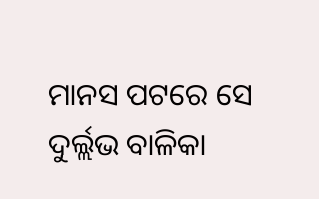ମାନସ ପଟରେ ସେ ଦୁର୍ଲ୍ଲଭ ବାଳିକା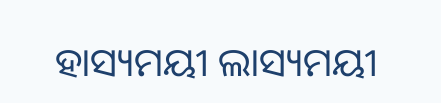ହାସ୍ୟମୟୀ ଲାସ୍ୟମୟୀ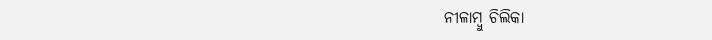ନୀଳାମ୍ବୁ ଚିଲିକା